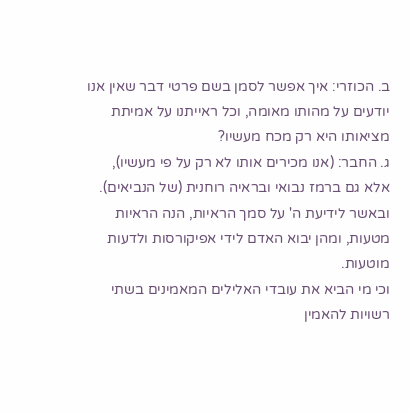ב. הכוזרי: איך אפשר לסמן בשם פרטי דבר שאין אנו יודעים על מהותו מאומה, וכל ראייתנו על אמיתת מציאותו היא רק מכח מעשיו?
ג. החבר: (אנו מכירים אותו לא רק על פי מעשיו), אלא גם ברמז נבואי ובראיה רוחנית (של הנביאים). ובאשר לידיעת ה' על סמך הראיות, הנה הראיות מטעות, ומהן יבוא האדם לידי אפיקורסות ולדעות מוטעות.
וכי מי הביא את עובדי האלילים המאמינים בשתי רשויות להאמין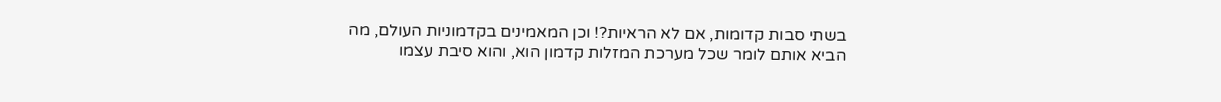בשתי סבות קדומות, אם לא הראיות?! וכן המאמינים בקדמוניות העולם, מה הביא אותם לומר שכל מערכת המזלות קדמון הוא, והוא סיבת עצמו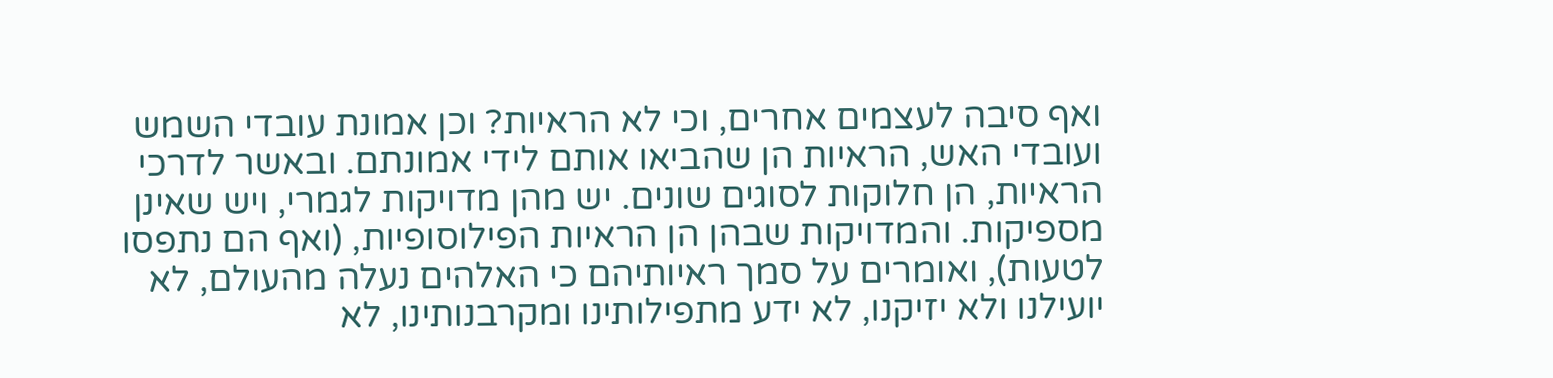ואף סיבה לעצמים אחרים, וכי לא הראיות? וכן אמונת עובדי השמש ועובדי האש, הראיות הן שהביאו אותם לידי אמונתם. ובאשר לדרכי הראיות, הן חלוקות לסוגים שונים. יש מהן מדויקות לגמרי, ויש שאינן מספיקות. והמדויקות שבהן הן הראיות הפילוסופיות, (ואף הם נתפסו לטעות), ואומרים על סמך ראיותיהם כי האלהים נעלה מהעולם, לא יועילנו ולא יזיקנו, לא ידע מתפילותינו ומקרבנותינו, לא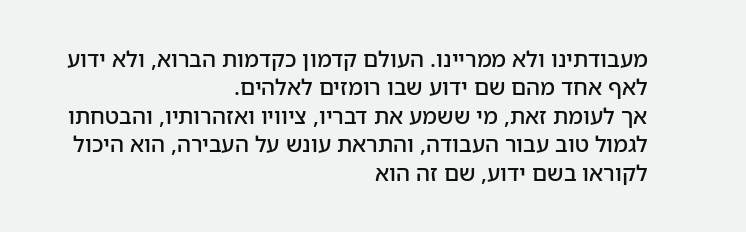מעבודתינו ולא ממריינו. העולם קדמון כקדמות הברוא, ולא ידוע לאף אחד מהם שם ידוע שבו רומזים לאלהים.
אך לעומת זאת, מי ששמע את דבריו, ציוויו ואזהרותיו, והבטחתו לגמול טוב עבור העבודה, והתראת עונש על העבירה, הוא היכול לקוראו בשם ידוע, שם זה הוא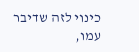כינוי לזה שדיבר עמו,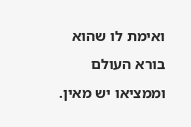ואימת לו שהוא בורא העולם וממציאו יש מאין.